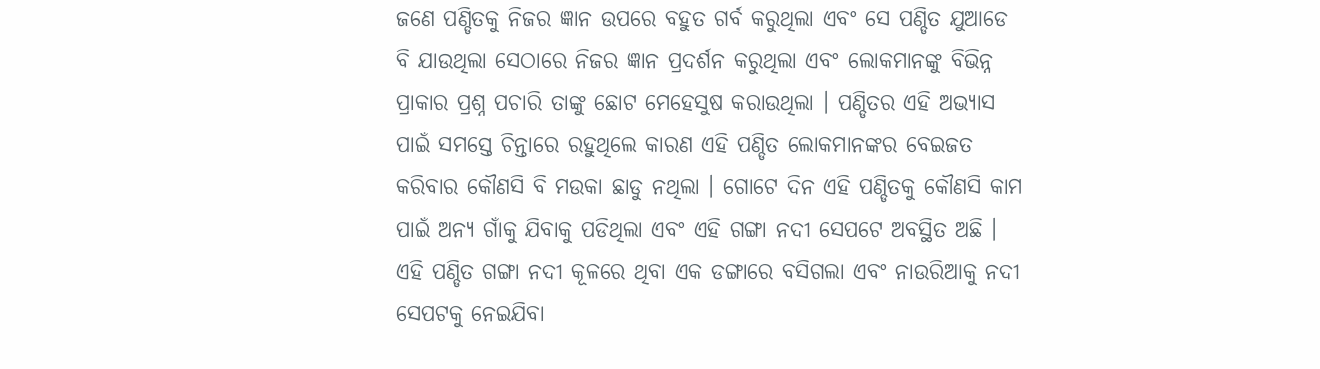ଜଣେ ପଣ୍ଡିତକୁ ନିଜର ଜ୍ଞାନ ଉପରେ ବହୁତ ଗର୍ବ କରୁଥିଲା ଏବଂ ସେ ପଣ୍ଡିତ ଯୁଆଡେ ବି ଯାଉଥିଲା ସେଠାରେ ନିଜର ଜ୍ଞାନ ପ୍ରଦର୍ଶନ କରୁଥିଲା ଏବଂ ଲୋକମାନଙ୍କୁ ବିଭିନ୍ନ ପ୍ରାକାର ପ୍ରଶ୍ନ ପଚାରି ତାଙ୍କୁ ଛୋଟ ମେହେସୁଷ କରାଉଥିଲା । ପଣ୍ଡିତର ଏହି ଅଭ୍ଯାସ ପାଇଁ ସମସ୍ତେ ଚିନ୍ତାରେ ରହୁଥିଲେ କାରଣ ଏହି ପଣ୍ଡିତ ଲୋକମାନଙ୍କର ବେଇଜତ କରିବାର କୌଣସି ବି ମଉକା ଛାଡୁ ନଥିଲା । ଗୋଟେ ଦିନ ଏହି ପଣ୍ଡିତକୁ କୌଣସି କାମ ପାଇଁ ଅନ୍ୟ ଗାଁକୁ ଯିବାକୁ ପଡିଥିଲା ଏବଂ ଏହି ଗଙ୍ଗା ନଦୀ ସେପଟେ ଅବସ୍ଥିତ ଅଛି ।
ଏହି ପଣ୍ଡିତ ଗଙ୍ଗା ନଦୀ କୂଳରେ ଥିବା ଏକ ଡଙ୍ଗାରେ ବସିଗଲା ଏବଂ ନାଉରିଆକୁ ନଦୀ ସେପଟକୁ ନେଇଯିବା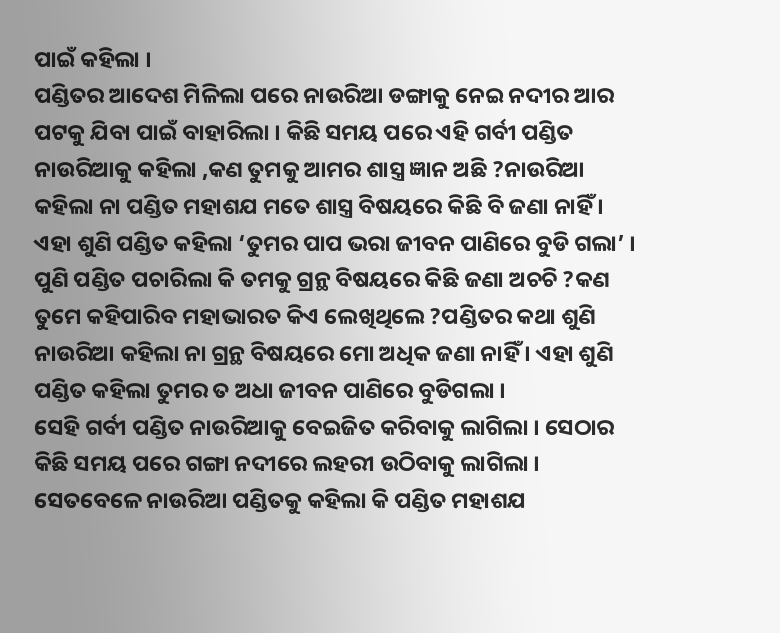ପାଇଁ କହିଲା ।
ପଣ୍ଡିତର ଆଦେଶ ମିଳିଲା ପରେ ନାଉରିଆ ଡଙ୍ଗାକୁ ନେଇ ନଦୀର ଆର ପଟକୁ ଯିବା ପାଇଁ ବାହାରିଲା । କିଛି ସମୟ ପରେ ଏହି ଗର୍ବୀ ପଣ୍ଡିତ ନାଉରିଆକୁ କହିଲା ,କଣ ତୁମକୁ ଆମର ଶାସ୍ତ୍ର ଜ୍ଞାନ ଅଛି ?ନାଉରିଆ କହିଲା ନା ପଣ୍ଡିତ ମହାଶଯ ମତେ ଶାସ୍ତ୍ର ବିଷୟରେ କିଛି ବି ଜଣା ନାହିଁ । ଏହା ଶୁଣି ପଣ୍ଡିତ କହିଲା ‘ତୁମର ପାପ ଭରା ଜୀବନ ପାଣିରେ ବୁଡି ଗଲା’ ।
ପୁଣି ପଣ୍ଡିତ ପଚାରିଲା କି ତମକୁ ଗ୍ରନ୍ଥ ବିଷୟରେ କିଛି ଜଣା ଅଚଚି ?କଣ ତୁମେ କହିପାରିବ ମହାଭାରତ କିଏ ଲେଖିଥିଲେ ?ପଣ୍ଡିତର କଥା ଶୁଣି ନାଉରିଆ କହିଲା ନା ଗ୍ରନ୍ଥ ବିଷୟରେ ମୋ ଅଧିକ ଜଣା ନାହିଁ । ଏହା ଶୁଣି ପଣ୍ଡିତ କହିଲା ତୁମର ତ ଅଧା ଜୀବନ ପାଣିରେ ବୁଡିଗଲା ।
ସେହି ଗର୍ବୀ ପଣ୍ଡିତ ନାଉରିଆକୁ ବେଇଜିତ କରିବାକୁ ଲାଗିଲା । ସେଠାର କିଛି ସମୟ ପରେ ଗଙ୍ଗା ନଦୀରେ ଲହରୀ ଉଠିବାକୁ ଲାଗିଲା । ସେତବେଳେ ନାଉରିଆ ପଣ୍ଡିତକୁ କହିଲା କି ପଣ୍ଡିତ ମହାଶଯ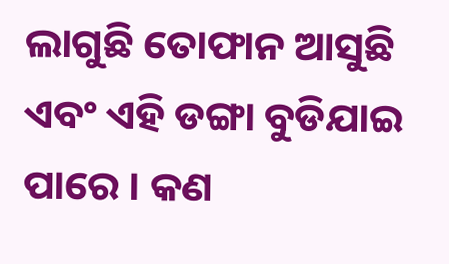ଲାଗୁଛି ତୋଫାନ ଆସୁଛି ଏବଂ ଏହି ଡଙ୍ଗା ବୁଡିଯାଇ ପାରେ । କଣ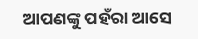ଆପଣଙ୍କୁ ପହଁରା ଆସେ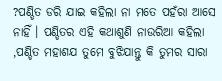?ପଣ୍ଡିତ ଡରି ଯାଇ କହିଲା ନା ମତେ ପହଁରା ଆସେ ନାହିଁ । ପଣ୍ଡିତର ଏହି କଥାଶୁଣି ନାଉରିଆ କହିଲା ,ପଣ୍ଡିତ ମହାଶଯ ତୁମେ ବୁଝିଯାନ୍ତୁ କି ତୁମର ସାରା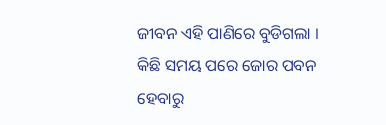ଜୀବନ ଏହି ପାଣିରେ ବୁଡିଗଲା ।
କିଛି ସମୟ ପରେ ଜୋର ପବନ ହେବାରୁ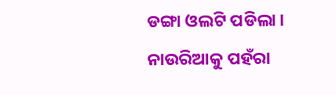ଡଙ୍ଗା ଓଲଟି ପଡିଲା । ନାଉରିଆକୁ ପହଁରା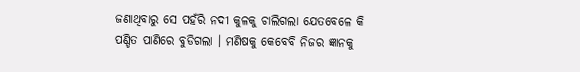ଜଣାଥିବାରୁ ସେ ପହଁରି ନଦୀ କୁଳକୁ ଚାଲିଗଲା ଯେତବେଳେ କି ପଣ୍ଡିତ ପାଣିରେ ବୁଡିଗଲା । ମଣିଷକୁ କେବେବି ନିଜର ଜ୍ଞାନକୁ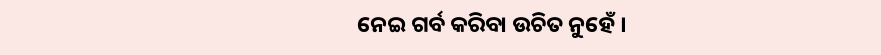ନେଇ ଗର୍ବ କରିବା ଉଚିତ ନୁହେଁ ।